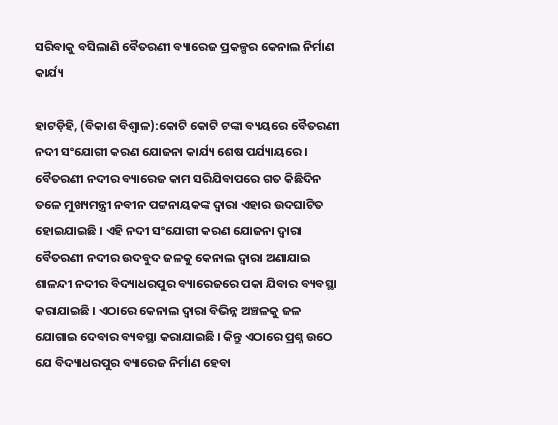ସରିବାକୁ ବସିଲାଣି ବୈତରଣୀ ବ୍ୟାରେଜ ପ୍ରକଳ୍ପର କେନାଲ ନିର୍ମାଣ କାର୍ଯ୍ୟ

ହାଟଡ଼ିହି, (ବିକାଶ ବିଶ୍ୱାଳ):କୋଟି କୋଟି ଟଙ୍କା ବ୍ୟୟରେ ବୈତରଣୀ ନଦୀ ସଂଯୋଗୀ କରଣ ଯୋଜନା କାର୍ଯ୍ୟ ଶେଷ ପର୍ଯ୍ୟାୟରେ । ବୈତରଣୀ ନଦୀର ବ୍ୟାରେଜ କାମ ସରିଯିବାପରେ ଗତ କିଛିଦିନ ତଳେ ମୁଖ୍ୟମନ୍ତ୍ରୀ ନବୀନ ପଟ୍ଟନାୟକଙ୍କ ଦ୍ୱାରା ଏହାର ଉଦଘାଟିତ ହୋଇଯାଇଛି । ଏହି ନଦୀ ସଂଯୋଗୀ କରଣ ଯୋଜନା ଦ୍ୱାରା ବୈତରଣୀ ନଦୀର ଉଦବୁଦ ଜଳକୁ କେନାଲ ଦ୍ୱାରା ଅଣାଯାଇ ଶାଳନ୍ଦୀ ନଦୀର ବିଦ୍ୟାଧରପୁର ବ୍ୟାରେଜରେ ପକା ଯିବାର ବ୍ୟବସ୍ଥା କରାଯାଇଛି । ଏଠାରେ କେନାଲ ଦ୍ୱାରା ବିଭିନ୍ନ ଅଞ୍ଚଳକୁ ଜଳ ଯୋଗାଇ ଦେବାର ବ୍ୟବସ୍ଥା କରାଯାଇଛି । କିନ୍ତୁ ଏଠାରେ ପ୍ରଶ୍ନ ଉଠେ ଯେ ବିଦ୍ୟାଧରପୁର ବ୍ୟାରେଜ ନିର୍ମାଣ ହେବା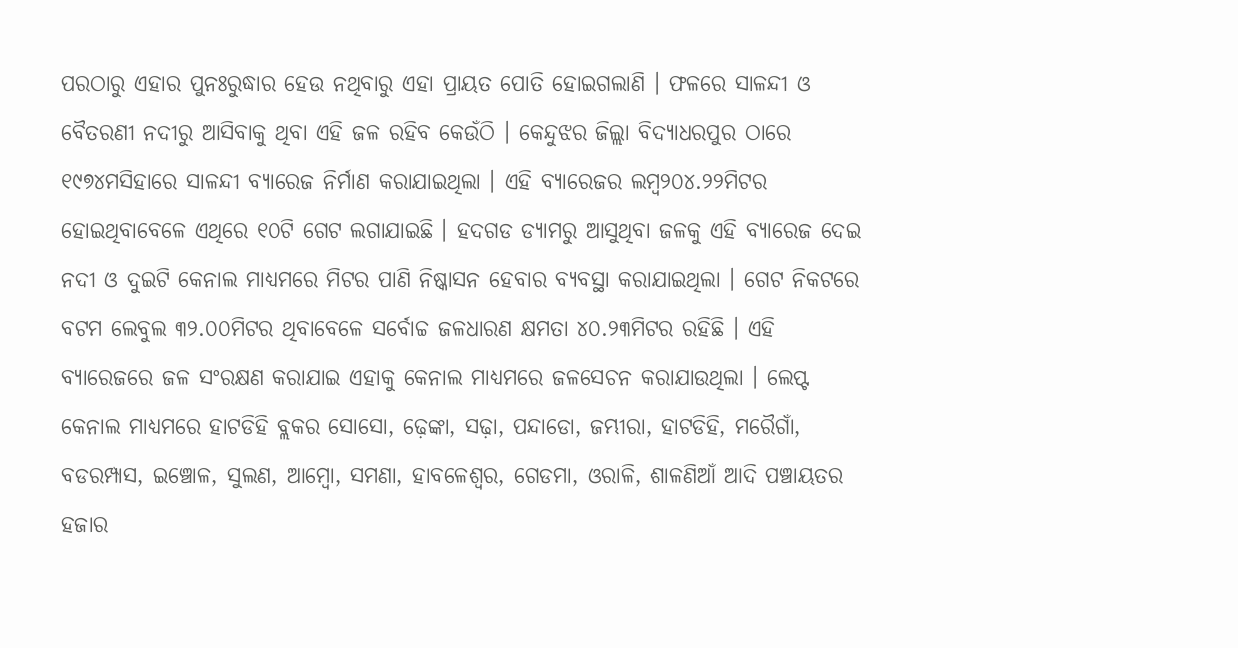ପରଠାରୁ ଏହାର ପୁନଃରୁଦ୍ଧାର ହେଉ ନଥିବାରୁ ଏହା ପ୍ରାୟତ ପୋତି ହୋଇଗଲାଣି । ଫଳରେ ସାଳନ୍ଦୀ ଓ ବୈତରଣୀ ନଦୀରୁ ଆସିବାକୁ ଥିବା ଏହି ଜଳ ରହିବ କେଉଁଠି । କେନ୍ଦୁଝର ଜିଲ୍ଲା ବିଦ୍ୟାଧରପୁର ଠାରେ ୧୯୭୪ମସିହାରେ ସାଳନ୍ଦୀ ବ୍ୟାରେଜ ନିର୍ମାଣ କରାଯାଇଥିଲା । ଏହି ବ୍ୟାରେଜର ଲମ୍ବ୨୦୪.୨୨ମିଟର ହୋଇଥିବାବେଳେ ଏଥିରେ ୧୦ଟି ଗେଟ ଲଗାଯାଇଛି । ହଦଗଡ ଡ୍ୟାମରୁ ଆସୁଥିବା ଜଳକୁ ଏହି ବ୍ୟାରେଜ ଦେଇ ନଦୀ ଓ ଦୁଇଟି କେନାଲ ମାଧ୍ୟମରେ ମିଟର ପାଣି ନିଷ୍କାସନ ହେବାର ବ୍ୟବସ୍ଥା କରାଯାଇଥିଲା । ଗେଟ ନିକଟରେ ବଟମ ଲେବୁଲ ୩୨.୦୦ମିଟର ଥିବାବେଳେ ସର୍ବୋଚ୍ଚ ଜଳଧାରଣ କ୍ଷମତା ୪୦.୨୩ମିଟର ରହିଛି । ଏହି ବ୍ୟାରେଜରେ ଜଳ ସଂରକ୍ଷଣ କରାଯାଇ ଏହାକୁ କେନାଲ ମାଧ୍ୟମରେ ଜଳସେଚନ କରାଯାଉଥିଲା । ଲେପ୍ଟ କେନାଲ ମାଧ୍ୟମରେ ହାଟଡିହି ବ୍ଲକର ସୋସୋ, ଢ଼େଙ୍କା, ସଢ଼ା, ପନ୍ଦାଡୋ, ଜମ୍ଭୀରା, ହାଟଡିହି, ମରୈଗାଁ, ବଡରମ୍ପାସ, ଇଞ୍ଚୋଳ, ସୁଲଣ, ଆମ୍ବୋ, ସମଣା, ହାବଳେଶ୍ୱର, ଗେଡମା, ଓରାଳି, ଶାଳଣିଆଁ ଆଦି ପଞ୍ଚାୟତର ହଜାର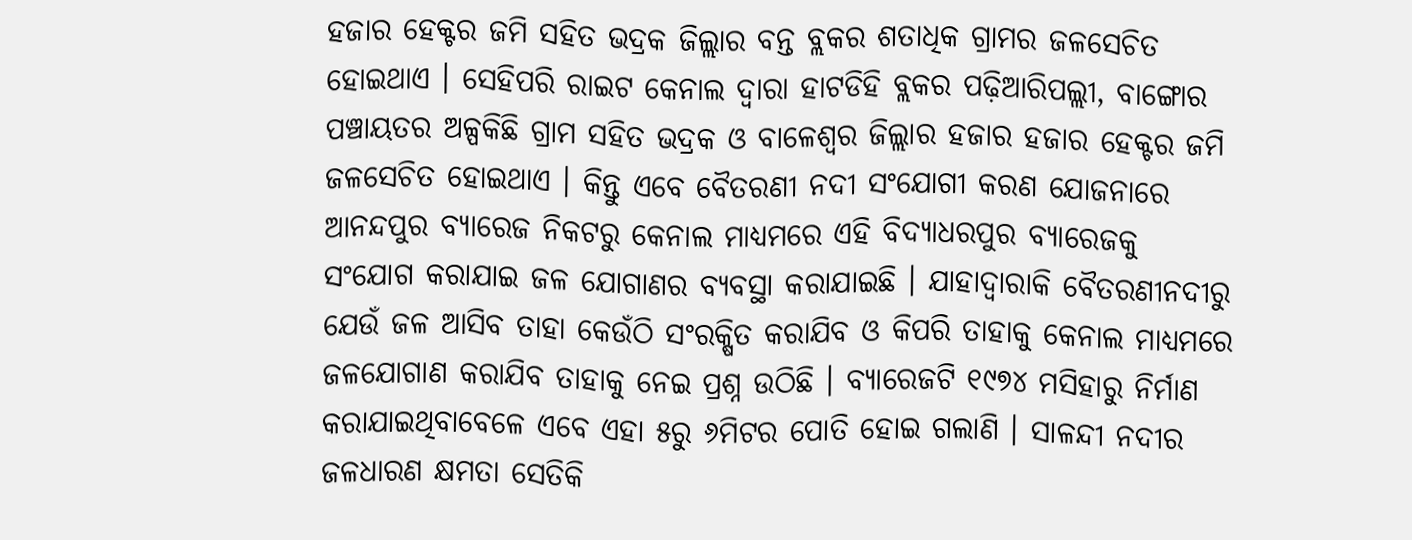ହଜାର ହେକ୍ଟର ଜମି ସହିତ ଭଦ୍ରକ ଜିଲ୍ଲାର ବନ୍ତ ବ୍ଲକର ଶତାଧିକ ଗ୍ରାମର ଜଳସେଚିତ ହୋଇଥାଏ । ସେହିପରି ରାଇଟ କେନାଲ ଦ୍ୱାରା ହାଟଡିହି ବ୍ଲକର ପଢ଼ିଆରିପଲ୍ଲୀ, ବାଙ୍ଗୋର ପଞ୍ଚାୟତର ଅଳ୍ପକିଛି ଗ୍ରାମ ସହିତ ଭଦ୍ରକ ଓ ବାଳେଶ୍ୱର ଜିଲ୍ଲାର ହଜାର ହଜାର ହେକ୍ଟର ଜମି ଜଳସେଚିତ ହୋଇଥାଏ । କିନ୍ତୁ ଏବେ ବୈତରଣୀ ନଦୀ ସଂଯୋଗୀ କରଣ ଯୋଜନାରେ ଆନନ୍ଦପୁର ବ୍ୟାରେଜ ନିକଟରୁ କେନାଲ ମାଧ୍ୟମରେ ଏହି ବିଦ୍ୟାଧରପୁର ବ୍ୟାରେଜକୁ ସଂଯୋଗ କରାଯାଇ ଜଳ ଯୋଗାଣର ବ୍ୟବସ୍ଥା କରାଯାଇଛି । ଯାହାଦ୍ୱାରାକି ବୈତରଣୀନଦୀରୁ ଯେଉଁ ଜଳ ଆସିବ ତାହା କେଉଁଠି ସଂରକ୍ଷିତ କରାଯିବ ଓ କିପରି ତାହାକୁ କେନାଲ ମାଧ୍ୟମରେ ଜଳଯୋଗାଣ କରାଯିବ ତାହାକୁ ନେଇ ପ୍ରଶ୍ନ ଉଠିଛି । ବ୍ୟାରେଜଟି ୧୯୭୪ ମସିହାରୁ ନିର୍ମାଣ କରାଯାଇଥିବାବେଳେ ଏବେ ଏହା ୫ରୁ ୬ମିଟର ପୋତି ହୋଇ ଗଲାଣି । ସାଳନ୍ଦୀ ନଦୀର ଜଳଧାରଣ କ୍ଷମତା ସେତିକି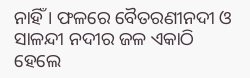ନାହିଁ । ଫଳରେ ବୈତରଣୀନଦୀ ଓ ସାଳନ୍ଦୀ ନଦୀର ଜଳ ଏକାଠି ହେଲେ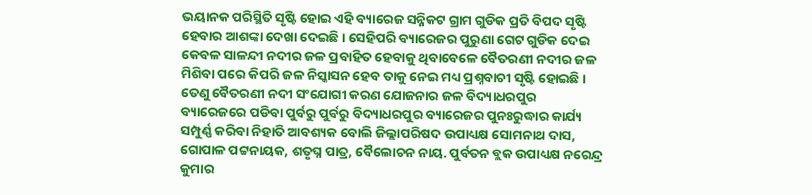ଭୟାନକ ପରିସ୍ଥିତି ସୃଷ୍ଟି ହୋଇ ଏହି ବ୍ୟାରେଜ ସନ୍ନିକଟ ଗ୍ରାମ ଗୁଡିକ ପ୍ରତି ବିପଦ ସୃଷ୍ଟି ହେବାର ଆଶଙ୍କା ଦେଖା ଦେଇଛି । ସେହିପରି ବ୍ୟାରେଜର ପୁରୁଣା ଗେଟ ଗୁଡିକ ଦେଇ କେବଳ ସାଳନ୍ଦୀ ନଦୀର ଜଳ ପ୍ରବାହିତ ହେବାକୁ ଥିବାବେଳେ ବୈତରଣୀ ନଦୀର ଜଳ ମିଶିବା ପରେ କିପରି ଜଳ ନିସ୍କାସନ ହେବ ତାକୁ ନେଇ ମଧ୍ୟ ପ୍ରଶ୍ନବାଚୀ ସୃଷ୍ଟି ହୋଇଛି । ତେଣୁ ବୈତରଣୀ ନଦୀ ସଂଯୋଗୀ କରଣ ଯୋଜନାର ଜଳ ବିଦ୍ୟାଧରପୁର ବ୍ୟାରେଜରେ ପଡିବା ପୁର୍ବରୁ ପୁର୍ବରୁ ବିଦ୍ୟାଧରପୁର ବ୍ୟାରେଜର ପୁନଃରୁଦ୍ଧାର କାର୍ଯ୍ୟ ସମ୍ପୁର୍ଣ୍ଣ କରିବା ନିହାତି ଆବଶ୍ୟକ ବୋଲି ଜିଲ୍ଲାପରିଷଦ ଉପାଧ୍ୟକ୍ଷ ସୋମନାଥ ଦାସ, ଗୋପାଳ ପଟ୍ଟନାୟକ, ଶତୃଘ୍ନ ପାତ୍ର, ବୈଲୋଚନ ନାୟ. ପୁର୍ବତନ ବ୍ଲକ ଉପାଧ୍ୟକ୍ଷ ନରେନ୍ଦ୍ର କୁମାର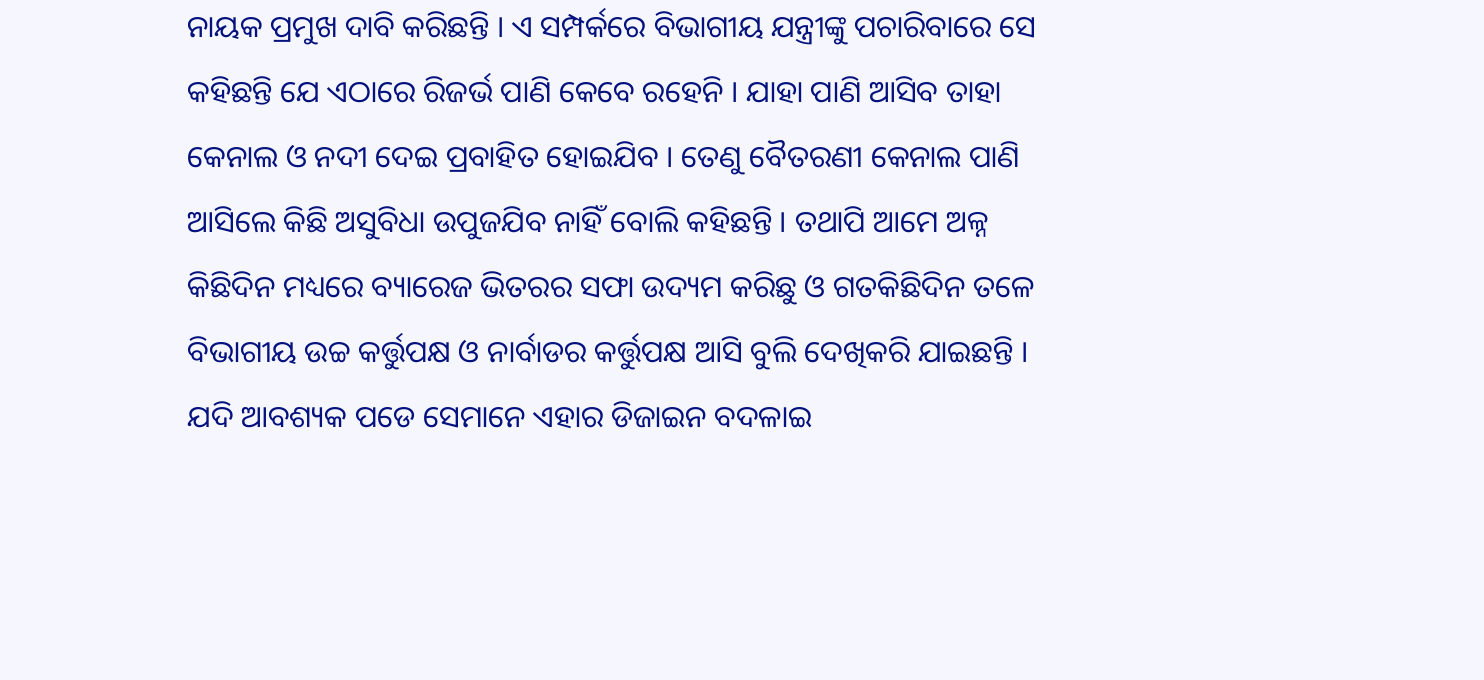ନାୟକ ପ୍ରମୁଖ ଦାବି କରିଛନ୍ତି । ଏ ସମ୍ପର୍କରେ ବିଭାଗୀୟ ଯନ୍ତ୍ରୀଙ୍କୁ ପଚାରିବାରେ ସେ କହିଛନ୍ତି ଯେ ଏଠାରେ ରିଜର୍ଭ ପାଣି କେବେ ରହେନି । ଯାହା ପାଣି ଆସିବ ତାହା କେନାଲ ଓ ନଦୀ ଦେଇ ପ୍ରବାହିତ ହୋଇଯିବ । ତେଣୁ ବୈତରଣୀ କେନାଲ ପାଣି ଆସିଲେ କିଛି ଅସୁବିଧା ଉପୁଜଯିବ ନାହିଁ ବୋଲି କହିଛନ୍ତି । ତଥାପି ଆମେ ଅଳ୍ନ କିଛିଦିନ ମଧ୍ୟରେ ବ୍ୟାରେଜ ଭିତରର ସଫା ଉଦ୍ୟମ କରିଛୁ ଓ ଗତକିଛିଦିନ ତଳେ ବିଭାଗୀୟ ଉଚ୍ଚ କର୍ତ୍ତୁପକ୍ଷ ଓ ନାର୍ବାଡର କର୍ତ୍ତୁପକ୍ଷ ଆସି ବୁଲି ଦେଖିକରି ଯାଇଛନ୍ତି । ଯଦି ଆବଶ୍ୟକ ପଡେ ସେମାନେ ଏହାର ଡିଜାଇନ ବଦଳାଇ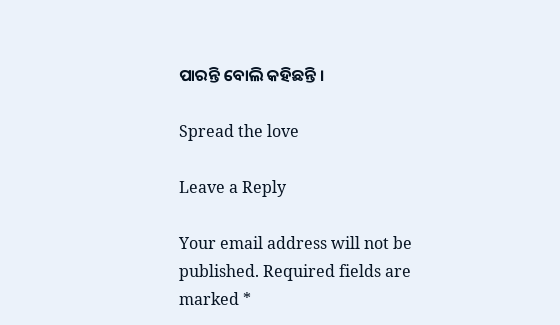ପାରନ୍ତି ବୋଲି କହିଛନ୍ତି ।

Spread the love

Leave a Reply

Your email address will not be published. Required fields are marked *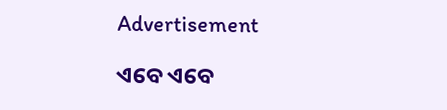Advertisement

ଏବେ ଏବେ